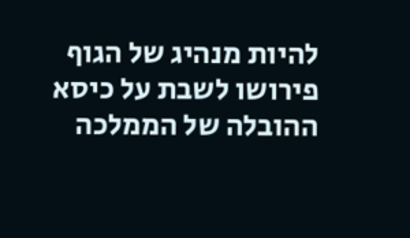להיות מנהיג של הגוף פירושו לשבת על כיסא ההובלה של הממלכה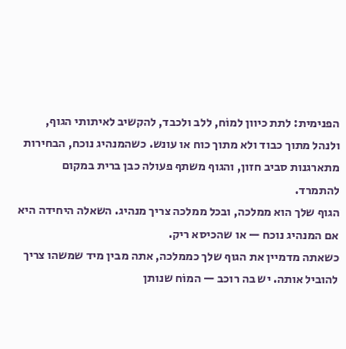הפנימית: לתת כיוון למוֹח, ללב ולכבד, להקשיב לאיתותי הגוף, ולנהל מתוך כבוד ולא מתוך כוח או עונש. כשהמנהיג נוכח, הבחירות מתארגנות סביב חזון, והגוף משתף פעולה כבן ברית במקום להתמרד.
הגוף שלך הוא ממלכה, ובכל ממלכה צריך מנהיג. השאלה היחידה היא אם המנהיג נוכח — או שהכיסא ריק.
כשאתה מדמיין את הגוף שלך כממלכה, אתה מבין מיד שמשהו צריך להוביל אותה. יש בה רוכב — המוֹח שנותן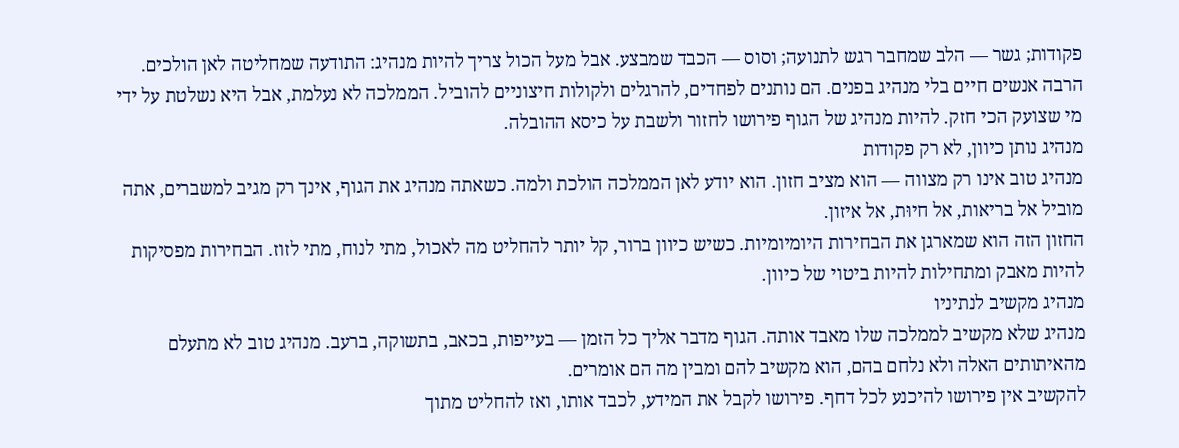פקודות; גשר — הלב שמחבר רגש לתנועה; וסוס — הכבד שמבצע. אבל מעל הכול צריך להיות מנהיג: התודעה שמחליטה לאן הולכים.
הרבה אנשים חיים בלי מנהיג בפנים. הם נותנים לפחדים, להרגלים ולקולות חיצוניים להוביל. הממלכה לא נעלמת, אבל היא נשלטת על ידי מי שצועק הכי חזק. להיות מנהיג של הגוף פירושו לחזור ולשבת על כיסא ההובלה.
מנהיג נותן כיוון, לא רק פקודות
מנהיג טוב אינו רק מצווה — הוא מציב חזון. הוא יודע לאן הממלכה הולכת ולמה. כשאתה מנהיג את הגוף, אינך רק מגיב למשברים, אתה מוביל אל בריאות, אל חיוּת, אל איזון.
החזון הזה הוא שמארגן את הבחירות היומיומיות. כשיש כיוון ברור, קל יותר להחליט מה לאכול, מתי לנוח, מתי לזוז. הבחירות מפסיקות להיות מאבק ומתחילות להיות ביטוי של כיוון.
מנהיג מקשיב לנתיניו
מנהיג שלא מקשיב לממלכה שלו מאבד אותה. הגוף מדבר אליך כל הזמן — בעייפות, בכאב, בתשוקה, ברעב. מנהיג טוב לא מתעלם מהאיתותים האלה ולא נלחם בהם, הוא מקשיב להם ומבין מה הם אומרים.
להקשיב אין פירושו להיכנע לכל דחף. פירושו לקבל את המידע, לכבד אותו, ואז להחליט מתוך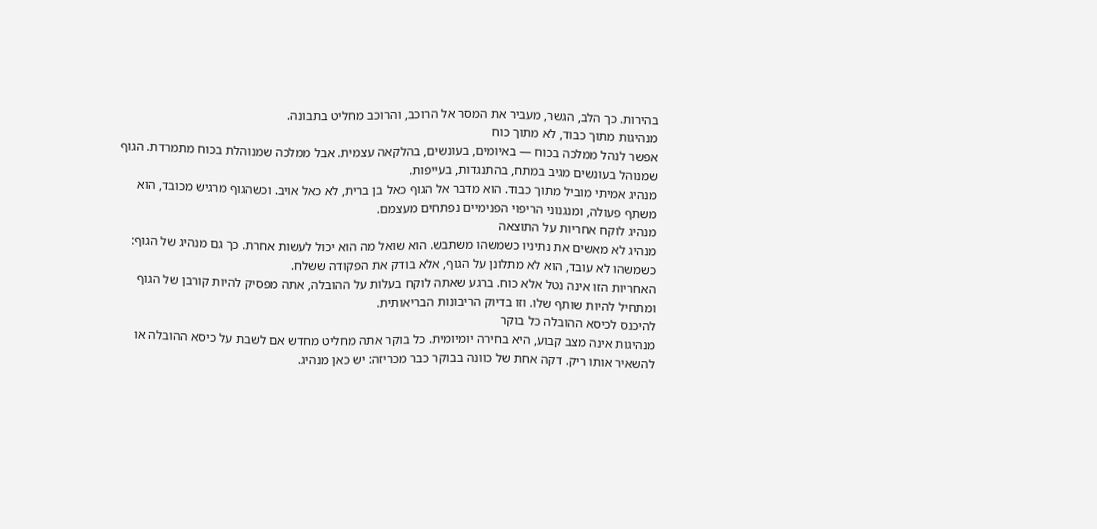בהירות. כך הלב, הגשר, מעביר את המסר אל הרוכב, והרוכב מחליט בתבונה.
מנהיגות מתוך כבוד, לא מתוך כוח
אפשר לנהל ממלכה בכוח — באיומים, בעונשים, בהלקאה עצמית. אבל ממלכה שמנוהלת בכוח מתמרדת. הגוף שמנוהל בעונשים מגיב במתח, בהתנגדות, בעייפות.
מנהיג אמיתי מוביל מתוך כבוד. הוא מדבר אל הגוף כאל בן ברית, לא כאל אויב. וכשהגוף מרגיש מכובד, הוא משתף פעולה, ומנגנוני הריפוי הפנימיים נפתחים מעצמם.
מנהיג לוקח אחריות על התוצאה
מנהיג לא מאשים את נתיניו כשמשהו משתבש. הוא שואל מה הוא יכול לעשות אחרת. כך גם מנהיג של הגוף: כשמשהו לא עובד, הוא לא מתלונן על הגוף, אלא בודק את הפקודה ששלח.
האחריות הזו אינה נטל אלא כוח. ברגע שאתה לוקח בעלות על ההובלה, אתה מפסיק להיות קורבן של הגוף ומתחיל להיות שותף שלו. וזו בדיוק הריבונות הבריאותית.
להיכנס לכיסא ההובלה כל בוקר
מנהיגות אינה מצב קבוע, היא בחירה יומיומית. כל בוקר אתה מחליט מחדש אם לשבת על כיסא ההובלה או להשאיר אותו ריק. דקה אחת של כוונה בבוקר כבר מכריזה: יש כאן מנהיג.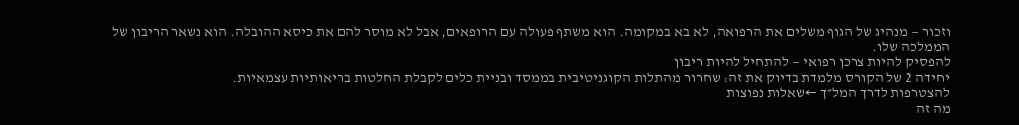וזכור — מנהיג של הגוף משלים את הרפואה, לא בא במקומה. הוא משתף פעולה עם הרופאים, אבל לא מוסר להם את כיסא ההובלה. הוא נשאר הריבון של הממלכה שלו.
להפסיק להיות צרכן רפואי — להתחיל להיות ריבון
יחידה 2 של הקורס מלמדת בדיוק את זה: שחרור מהתלות הקוגניטיבית בממסד ובניית כלים לקבלת החלטות בריאותיות עצמאיות.
להצטרפות לדרך המל״ך ←שאלות נפוצות
מה זה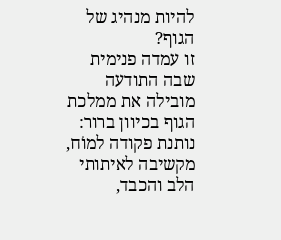להיות מנהיג של הגוף?
זו עמדה פנימית שבה התודעה מובילה את ממלכת הגוף בכיוון ברור: נותנת פקודה למוֹח, מקשיבה לאיתותי הלב והכבד,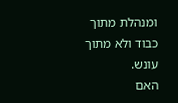ומנהלת מתוך כבוד ולא מתוך עונש.
האם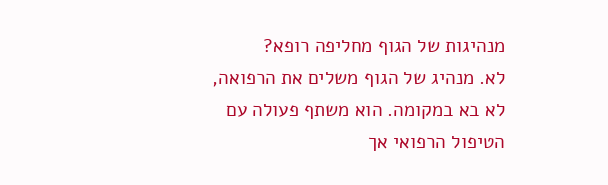מנהיגות של הגוף מחליפה רופא?
לא. מנהיג של הגוף משלים את הרפואה, לא בא במקומה. הוא משתף פעולה עם הטיפול הרפואי אך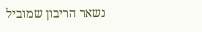נשאר הריבון שמוביל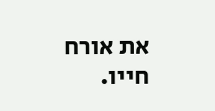את אורח חייו.